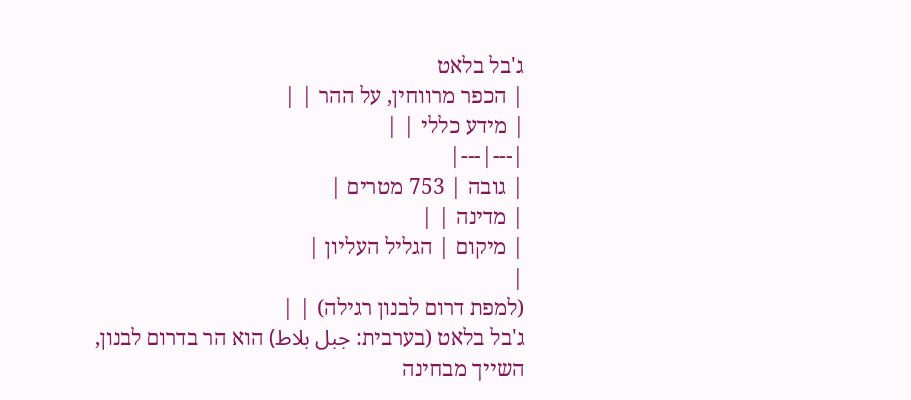ג'בל בלאט
| הכפר מרווחין, על ההר | |
| מידע כללי | |
|---|---|
| גובה | 753 מטרים |
| מדינה | |
| מיקום | הגליל העליון |
|
(למפת דרום לבנון רגילה) | |
ג'בל בלאט (בערבית: جبل بلاط) הוא הר בדרום לבנון, השייך מבחינה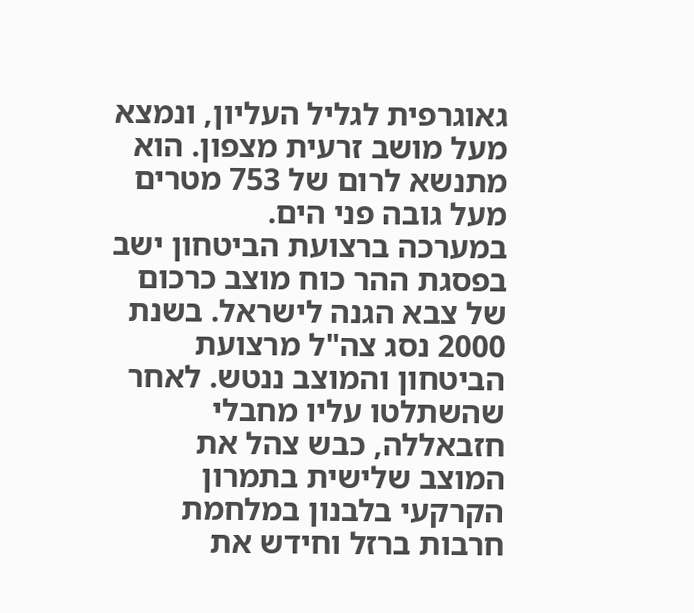גאוגרפית לגליל העליון, ונמצא מעל מושב זרעית מצפון. הוא מתנשא לרום של 753 מטרים מעל גובה פני הים.
במערכה ברצועת הביטחון ישב בפסגת ההר כוח מוצב כרכום של צבא הגנה לישראל. בשנת 2000 נסג צה"ל מרצועת הביטחון והמוצב ננטש. לאחר שהשתלטו עליו מחבלי חזבאללה, כבש צהל את המוצב שלישית בתמרון הקרקעי בלבנון במלחמת חרבות ברזל וחידש את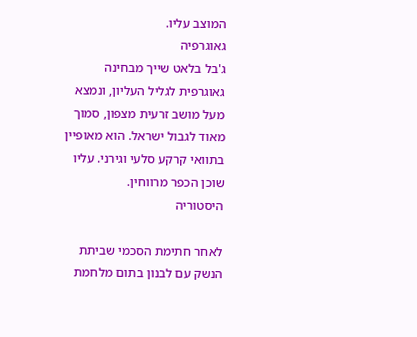המוצב עליו.
גאוגרפיה
ג'בל בלאט שייך מבחינה גאוגרפית לגליל העליון, ונמצא מעל מושב זרעית מצפון, סמוך מאוד לגבול ישראל. הוא מאופיין בתוואי קרקע סלעי וגירני. עליו שוכן הכפר מרווחין.
היסטוריה

לאחר חתימת הסכמי שביתת הנשק עם לבנון בתום מלחמת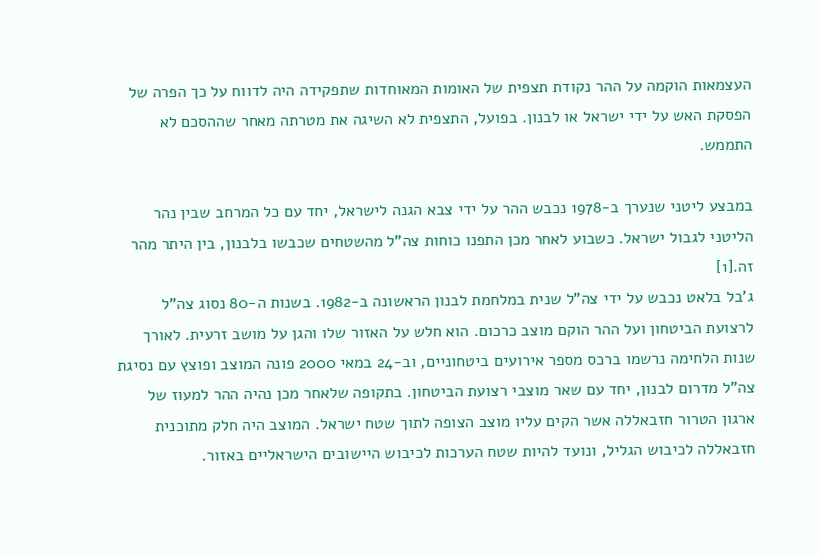העצמאות הוקמה על ההר נקודת תצפית של האומות המאוחדות שתפקידה היה לדווח על כך הפרה של הפסקת האש על ידי ישראל או לבנון. בפועל, התצפית לא השיגה את מטרתה מאחר שההסכם לא התממש.

במבצע ליטני שנערך ב-1978 נכבש ההר על ידי צבא הגנה לישראל, יחד עם כל המרחב שבין נהר הליטני לגבול ישראל. כשבוע לאחר מכן התפנו כוחות צה"ל מהשטחים שכבשו בלבנון, בין היתר מהר זה.[1]
ג'בל בלאט נכבש על ידי צה"ל שנית במלחמת לבנון הראשונה ב-1982. בשנות ה-80 נסוג צה"ל לרצועת הביטחון ועל ההר הוקם מוצב כרכום. הוא חלש על האזור שלו והגן על מושב זרעית. לאורך שנות הלחימה נרשמו ברכס מספר אירועים ביטחוניים, וב-24 במאי 2000 פונה המוצב ופוצץ עם נסיגת צה"ל מדרום לבנון, יחד עם שאר מוצבי רצועת הביטחון. בתקופה שלאחר מכן נהיה ההר למעוז של ארגון הטרור חזבאללה אשר הקים עליו מוצב הצופה לתוך שטח ישראל. המוצב היה חלק מתוכנית חזבאללה לכיבוש הגליל, ונועד להיות שטח הערכות לכיבוש היישובים הישראליים באזור.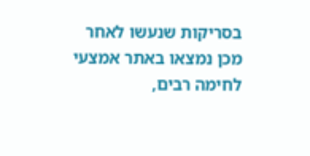בסריקות שנעשו לאחר מכן נמצאו באתר אמצעי לחימה רבים,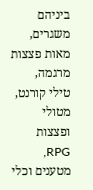ביניהם משגרים, מאות פצצות מרגמה, טילי קורנט, מטולי ופצצות RPG, מטענים וכלי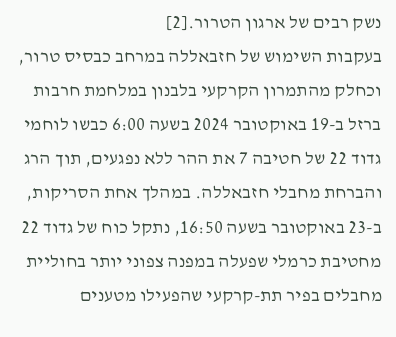נשק רבים של ארגון הטרור.[2]
בעקבות השימוש של חזבאללה במרחב כבסיס טרור, וכחלק מהתמרון הקרקעי בלבנון במלחמת חרבות ברזל ב-19 באוקטובר 2024 בשעה 6:00 כבשו לוחמי גדוד 22 של חטיבה 7 את ההר ללא נפגעים, תוך הרג והברחת מחבלי חזבאללה. במהלך אחת הסריקות, ב-23 באוקטובר בשעה 16:50, נתקל כוח של גדוד 22 מחטיבת כרמלי שפעלה במפנה צפוני יותר בחוליית מחבלים בפיר תת-קרקעי שהפעילו מטענים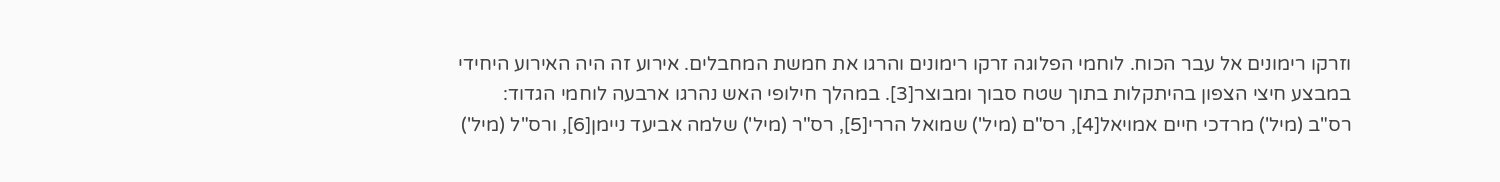וזרקו רימונים אל עבר הכוח. לוחמי הפלוגה זרקו רימונים והרגו את חמשת המחבלים. אירוע זה היה האירוע היחידי במבצע חיצי הצפון בהיתקלות בתוך שטח סבוך ומבוצר[3]. במהלך חילופי האש נהרגו ארבעה לוחמי הגדוד: רס"ב (מיל') מרדכי חיים אמויאל[4], רס"ם (מיל') שמואל הררי[5], רס"ר (מיל') שלמה אביעד ניימן[6], ורס"ל (מיל')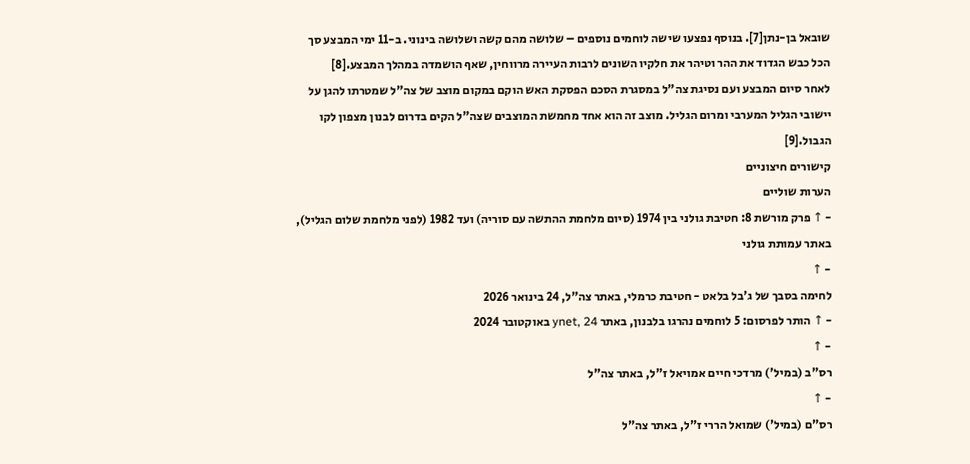שובאל בן-נתן[7]. בנוסף נפצעו שישה לוחמים נוספים – שלושה מהם קשה ושלושה בינוני. ב-11 ימי המבצע סך הכל כבש הגדוד את ההר וטיהר את חלקיו השונים לרבות העיירה מרווחין, שאף הושמדה במהלך המבצע.[8]
לאחר סיום המבצע ועם נסיגת צה"ל במסגרת הסכם הפסקת האש הוקם במקום מוצב של צה"ל שמטרתו להגן על יישובי הגליל המערבי ומרום הגליל. מוצב זה הוא אחד מחמשת המוצבים שצה"ל הקים בדרום לבנון מצפון לקו הגבול.[9]
קישורים חיצוניים
הערות שוליים
- ↑ פרק מורשת 8: חטיבת גולני בין 1974 (סיום מלחמת ההתשה עם סוריה) ועד 1982 (לפני מלחמת שלום הגליל), באתר עמותת גולני
- ↑
לחימה בסבך של ג'בל בלאט - חטיבת כרמלי, באתר צה"ל, 24 בינואר 2026
- ↑ הותר לפרסום: 5 לוחמים נהרגו בלבנון, באתר ynet, 24 באוקטובר 2024
- ↑
רס"ב (במיל') מרדכי חיים אמויאל ז"ל, באתר צה"ל
- ↑
רס"ם (במיל') שמואל הררי ז"ל, באתר צה"ל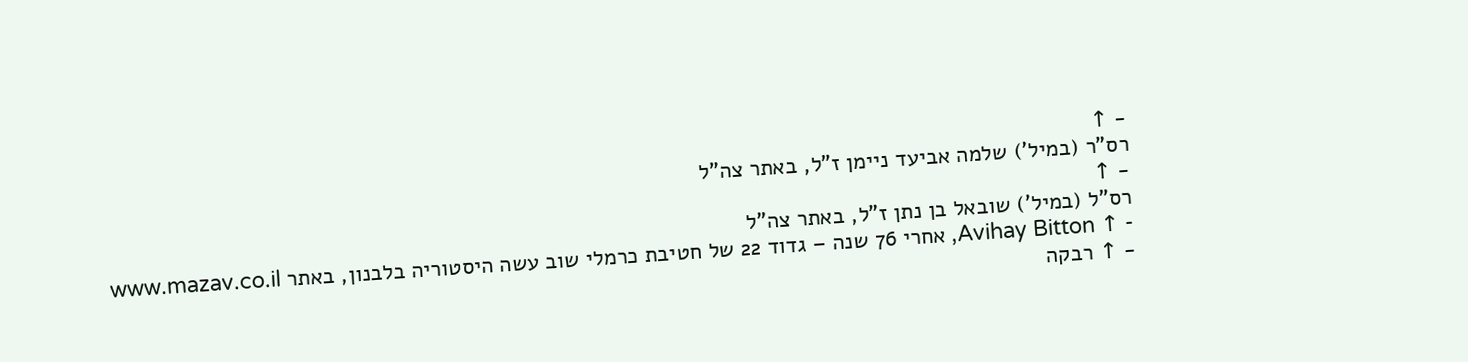- ↑
רס"ר (במיל') שלמה אביעד ניימן ז"ל, באתר צה"ל
- ↑
רס"ל (במיל') שובאל בן נתן ז"ל, באתר צה"ל
- ↑ Avihay Bitton, אחרי 76 שנה – גדוד 22 של חטיבת כרמלי שוב עשה היסטוריה בלבנון, באתר www.mazav.co.il
- ↑ רבקה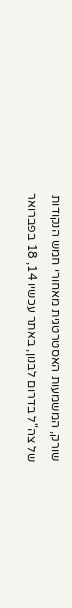שורק, המשמעות האסטרטגית מאחורי חמש הנקודות של צה"ל בדרום לבנון, באתר עכשיו 14, 18 בפברואר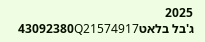2025
ג'בל בלאט43092380Q21574917